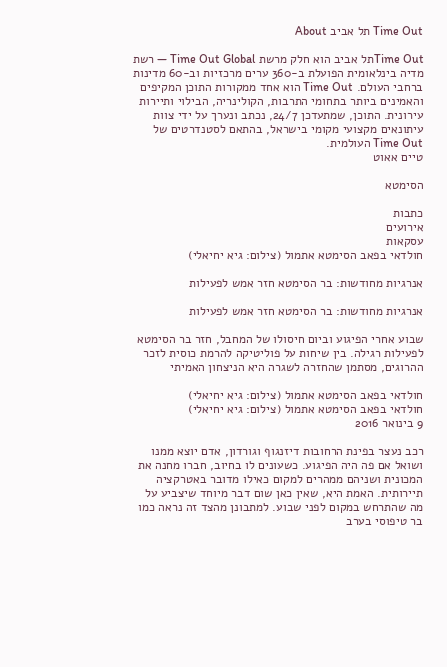Time Out תל אביב About

Time Outתל אביב הוא חלק מרשת Time Out Global — רשת מדיה בינלאומית הפועלת ב-360 ערים מרכזיות וב-60 מדינות ברחבי העולם. Time Out הוא אחד ממקורות התוכן המקיפים והאמינים ביותר בתחומי התרבות, הקולינריה, הבילוי ותיירות עירונית. התוכן, שמתעדכן 24/7, נכתב ונערך על ידי צוות עיתונאים מקצועי מקומי בישראל, בהתאם לסטנדרטים של Time Out העולמית.
טיים אאוט

הסימטא

כתבות
אירועים
עסקאות
חולדאי בפאב הסימטא אתמול (צילום: גיא יחיאלי)

אנרגיות מחודשות: בר הסימטא חזר אמש לפעילות

אנרגיות מחודשות: בר הסימטא חזר אמש לפעילות

שבוע אחרי הפיגוע וביום חיסולו של המחבל, חזר בר הסימטא לפעילות רגילה. בין שיחות על פוליטיקה להרמת כוסית לזכר ההרוגים, מסתמן שהחזרה לשגרה היא הניצחון האמיתי

חולדאי בפאב הסימטא אתמול (צילום: גיא יחיאלי)
חולדאי בפאב הסימטא אתמול (צילום: גיא יחיאלי)
9 בינואר 2016

רכב נעצר בפינת הרחובות דיזנגוף וגורדון, אדם יוצא ממנו ושואל אם פה היה הפיגוע. כשעונים לו בחיוב, חברו מחנה את המכונית ושניהם ממהרים למקום כאילו מדובר באטרקציה תיירותית. האמת היא, שאין כאן שום דבר מיוחד שיצביע על מה שהתרחש במקום לפני שבוע. למתבונן מהצד זה נראה כמו בר טיפוסי בערב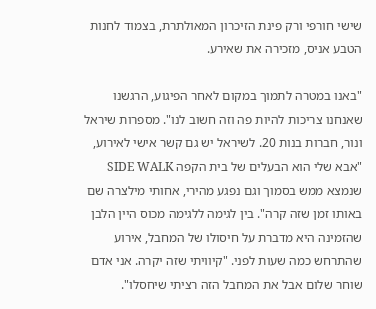שישי חורפי ורק פינת הזיכרון המאולתרת, בצמוד לחנות הטבע אניס, מזכירה את שאירע.

"באנו במטרה לתמוך במקום לאחר הפיגוע, הרגשנו שאנחנו צריכות להיות פה וזה חשוב לנו". מספרות שיראל ונור, חברות בנות 20. לשיראל יש גם קשר אישי לאירוע, "אבא שלי הוא הבעלים של בית הקפה SIDE WALK שנמצא ממש בסמוך וגם נפגע מהירי, אחותי מילצרה שם באותו זמן שזה קרה". בין לגימה ללגימה מכוס היין הלבן שהזמינה היא מדברת על חיסולו של המחבל, אירוע שהתרחש כמה שעות לפני. "קיוויתי שזה יקרה. אני אדם שוחר שלום אבל את המחבל הזה רציתי שיחסלו".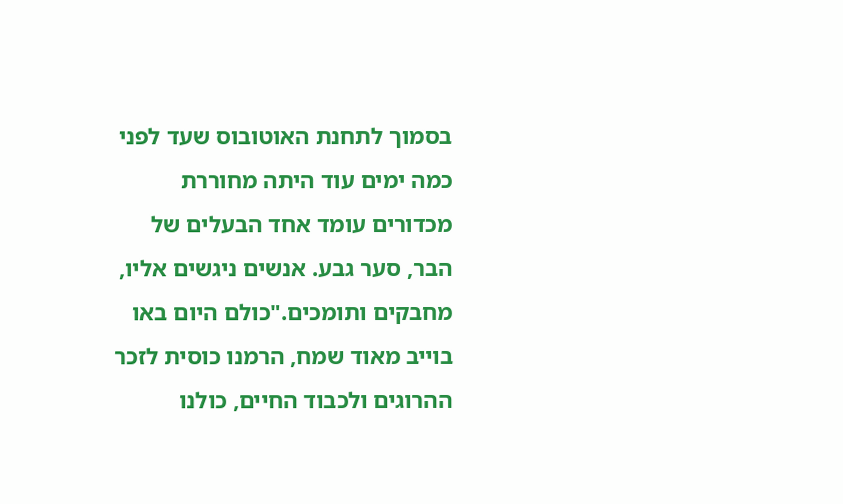בסמוך לתחנת האוטובוס שעד לפני כמה ימים עוד היתה מחוררת מכדורים עומד אחד הבעלים של הבר, סער גבע. אנשים ניגשים אליו, מחבקים ותומכים."כולם היום באו בוייב מאוד שמח, הרמנו כוסית לזכר ההרוגים ולכבוד החיים, כולנו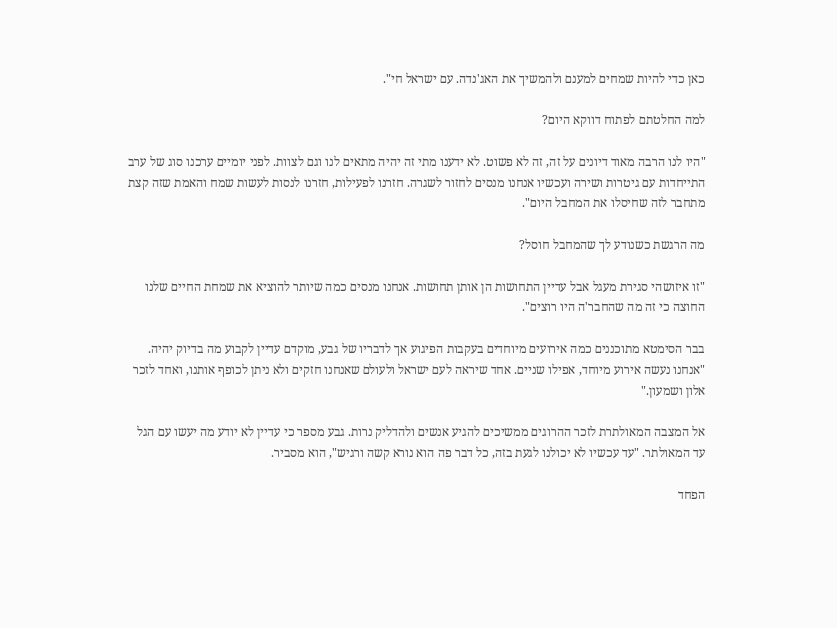כאן כדי להיות שמחים למענם ולהמשיך את האג'נדה. עם ישראל חי".

למה החלטתם לפתוח דווקא היום?

"היו לנו הרבה מאוד דיונים על זה, זה לא פשוט. לא ידענו מתי זה יהיה מתאים לנו וגם לצוות. לפני יומיים ערכנו סוג של ערב התייחדות עם גיטרות ושירה ועכשיו אנחנו מנסים לחזור לשגרה. חזרנו לפעילות, חזרנו לנסות לעשות שמח והאמת שזה קצת מתחבר לזה שחיסלו את המחבל היום".

מה הרגשת כשנודע לך שהמחבל חוסל?

"זו איזושהי סגירת מעגל אבל עדיין התחושות הן אותן תחושות. אנחנו מנסים כמה שיותר להוציא את שמחת החיים שלנו החוצה כי זה מה שהחבר'ה היו רוצים".

בבר הסימטא מתוכננים כמה אירועים מיוחדים בעקבות הפיגוע אך לדבריו של גבע, מוקדם עדיין לקבוע מה בדיוק יהיה. "אנחנו נעשה אירוע מיוחד, אפילו שניים. אחד שיראה לעם ישראל ולעולם שאנחנו חזקים ולא ניתן לכופף אותנו, ואחד לזכר אלון ושמעון."

אל המצבה המאולתרת לזכר ההרוגים ממשיכים להגיע אנשים ולהדליק נרות. גבע מספר כי עדיין לא יודע מה יעשו עם הגל עד המאולתר. "עד עכשיו לא יכולנו לגעת בזה, כל דבר פה הוא נורא קשה ורגיש", הוא מסביר.

הפחד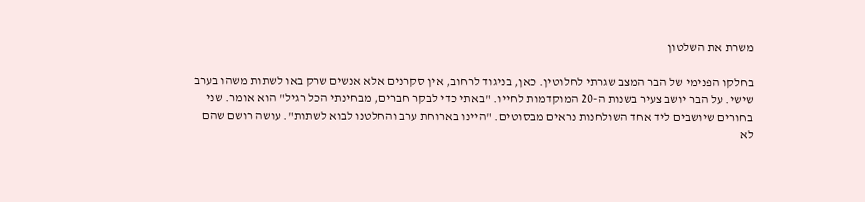משרת את השלטון

בחלקו הפנימי של הבר המצב שגרתי לחלוטין. כאן, בניגוד לרחוב, אין סקרנים אלא אנשים שרק באו לשתות משהו בערב שישי. על הבר יושב צעיר בשנות ה-20 המוקדמות לחייו. "באתי כדי לבקר חברים, מבחינתי הכל רגיל" הוא אומר. שני בחורים שיושבים ליד אחד השולחנות נראים מבסוטים. "היינו בארוחת ערב והחלטנו לבוא לשתות". עושה רושם שהם לא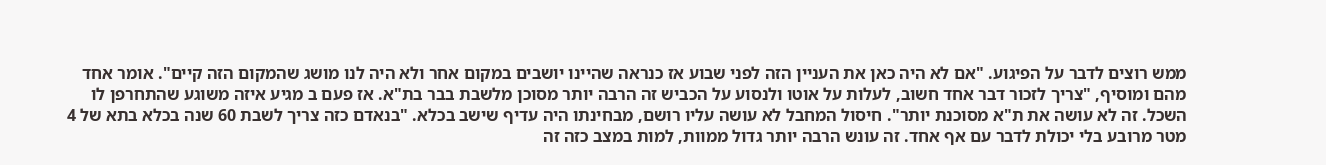ממש רוצים לדבר על הפיגוע. "אם לא היה כאן את העניין הזה לפני שבוע אז כנראה שהיינו יושבים במקום אחר ולא היה לנו מושג שהמקום הזה קיים". אומר אחד מהם ומוסיף, "צריך לזכור דבר אחד חשוב, לעלות על אוטו ולנסוע על הכביש זה הרבה יותר מסוכן מלשבת בבר בת"א. אז פעם ב מגיע איזה משוגע שהתחרפן לו השכל. זה לא עושה את ת"א מסוכנת יותר". חיסול המחבל לא עושה עליו רושם, מבחינתו היה עדיף שישב בכלא. "בנאדם כזה צריך לשבת 60 שנה בכלא בתא של 4 מטר מרובע בלי יכולת לדבר עם אף אחד. זה עונש הרבה יותר גדול ממוות, למות במצב כזה זה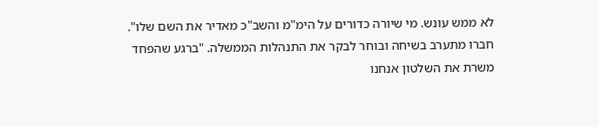לא ממש עונש. מי שיורה כדורים על הימ"מ והשב"כ מאדיר את השם שלו". חברו מתערב בשיחה ובוחר לבקר את התנהלות הממשלה. "ברגע שהפחד משרת את השלטון אנחנו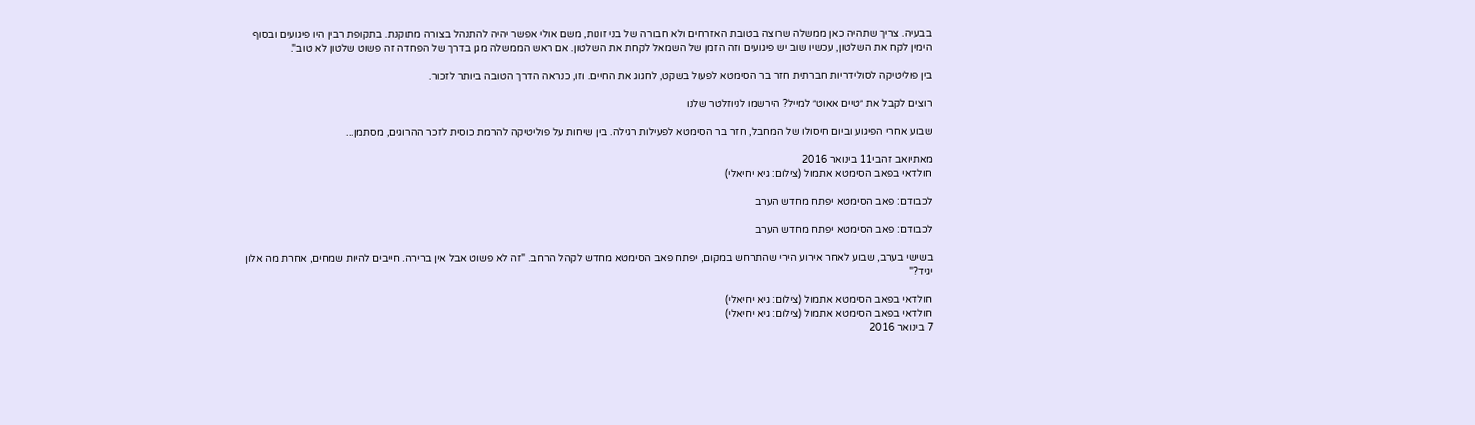בבעיה. צריך שתהיה כאן ממשלה שרוצה בטובת האזרחים ולא חבורה של בני זונות, משם אולי אפשר יהיה להתנהל בצורה מתוקנת. בתקופת רבין היו פיגועים ובסוף הימין לקח את השלטון, עכשיו שוב יש פיגועים וזה הזמן של השמאל לקחת את השלטון. אם ראש הממשלה מגן בדרך של הפחדה זה פשוט שלטון לא טוב".

בין פוליטיקה לסולידריות חברתית חזר בר הסימטא לפעול בשקט, לחגוג את החיים. וזו, כנראה הדרך הטובה ביותר לזכור.

רוצים לקבל את ״טיים אאוט״ למייל? הירשמו לניוזלטר שלנו

שבוע אחרי הפיגוע וביום חיסולו של המחבל, חזר בר הסימטא לפעילות רגילה. בין שיחות על פוליטיקה להרמת כוסית לזכר ההרוגים, מסתמן...

מאתיואב זהבי11 בינואר 2016
חולדאי בפאב הסימטא אתמול (צילום: גיא יחיאלי)

לכבודם: פאב הסימטא יפתח מחדש הערב

לכבודם: פאב הסימטא יפתח מחדש הערב

בשישי בערב, שבוע לאחר אירוע הירי שהתרחש במקום, יפתח פאב הסימטא מחדש לקהל הרחב. "זה לא פשוט אבל אין ברירה. חייבים להיות שמחים, אחרת מה אלון יגיד?"

חולדאי בפאב הסימטא אתמול (צילום: גיא יחיאלי)
חולדאי בפאב הסימטא אתמול (צילום: גיא יחיאלי)
7 בינואר 2016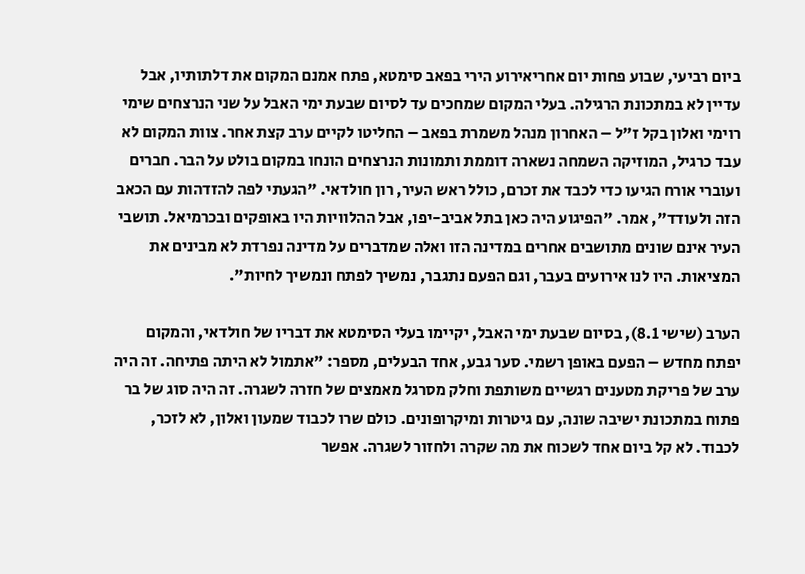ביום רביעי, שבוע פחות יום אחריאירוע הירי בפאב סימטא, פתח אמנם המקום את דלתותיו, אבל עדיין לא במתכונת הרגילה. בעלי המקום שמחכים עד לסיום שבעת ימי האבל על שני הנרצחים שימי רוימי ואלון בקל ז"ל – האחרון מנהל משמרת בפאב – החליטו לקיים ערב קצת אחר. צוות המקום לא עבד כרגיל, המוזיקה השמחה נשארה דוממת ותמונות הנרצחים הונחו במקום בולט על הבר. חברים ועוברי אורח הגיעו כדי לכבד את זכרם, כולל ראש העיר, רון חולדאי. "הגעתי לפה להזדהות עם הכאב הזה ולעודד", אמר. "הפיגוע היה כאן בתל אביב-יפו, אבל ההלוויות היו באופקים ובכרמיאל. תושבי העיר אינם שונים מתושבים אחרים במדינה הזו ואלה שמדברים על מדינה נפרדת לא מבינים את המציאות. היו לנו אירועים בעבר, וגם הפעם נתגבר, נמשיך לפתח ונמשיך לחיות".

הערב (שישי 8.1), בסיום שבעת ימי האבל, יקיימו בעלי הסימטא את דבריו של חולדאי, והמקום יפתח מחדש – הפעם באופן רשמי. סער גבע, אחד הבעלים, מספר: "אתמול לא היתה פתיחה. זה היה ערב של פריקת מטענים רגשיים משותפת וחלק מסרגל מאמצים של חזרה לשגרה. זה היה סוג של בר פתוח במתכונת ישיבה שונה, עם גיטרות ומיקרופונים. כולם שרו לכבוד שמעון ואלון, לא לזכר, לכבוד. לא קל ביום אחד לשכוח את מה שקרה ולחזור לשגרה. אפשר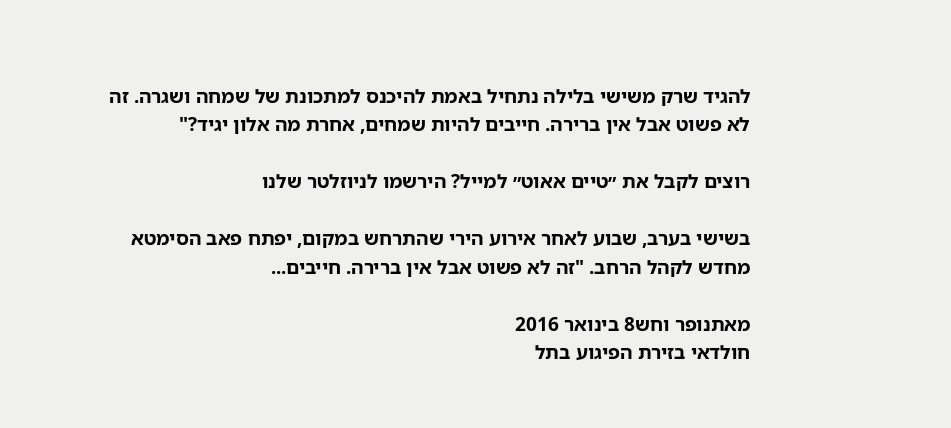להגיד שרק משישי בלילה נתחיל באמת להיכנס למתכונת של שמחה ושגרה. זה לא פשוט אבל אין ברירה. חייבים להיות שמחים, אחרת מה אלון יגיד?"

רוצים לקבל את ״טיים אאוט״ למייל? הירשמו לניוזלטר שלנו

בשישי בערב, שבוע לאחר אירוע הירי שהתרחש במקום, יפתח פאב הסימטא מחדש לקהל הרחב. "זה לא פשוט אבל אין ברירה. חייבים...

מאתנופר וחש8 בינואר 2016
חולדאי בזירת הפיגוע בתל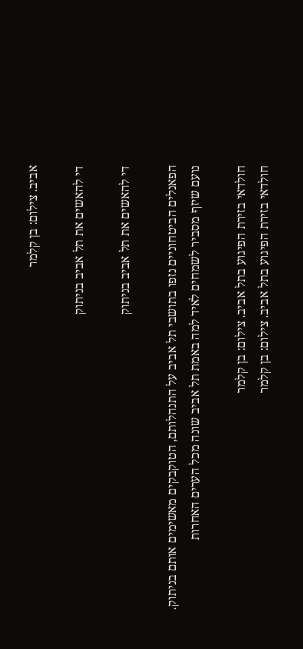אביב. צילום: בן קלמר

די להאשים את תל אביב בניתוק

די להאשים את תל אביב בניתוק

הפאנלים הביטחוניים נזפו בתושבי תל אביב על התנהלותם, הטוקבקים מאשימים אותם בניתוק. נועם שיזף מסביר לשמחים לאיד למה באמת תל אביב שונה מכל הערים האחרות

חולדאי בזירת הפיגוע בתל אביב. צילום: בן קלמר
חולדאי בזירת הפיגוע בתל אביב. צילום: בן קלמר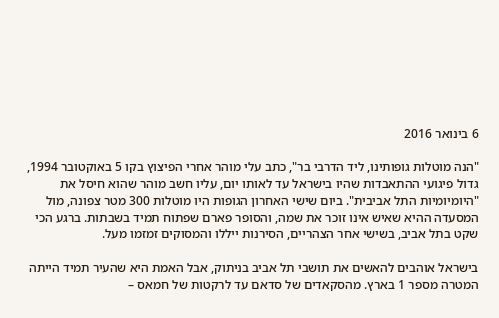6 בינואר 2016

"הנה מוטלות גופותינו, ליד הדרבי בר", כתב עלי מוהר אחרי הפיצוץ בקו 5 באוקטובר 1994, גדול פיגועי ההתאבדות שהיו בישראל עד לאותו יום, עליו חשב מוהר שהוא חיסל את "היומיומיות התל אביבית". ביום שישי האחרון הגופות היו מוטלות 300 מטר צפונה, מול המסעדה ההיא שאיש אינו זוכר את שמה, והסופר פארם שפתוח תמיד בשבתות. ברגע הכי שקט בתל אביב, בשישי אחר הצהריים, הסירנות ייללו והמסוקים זמזמו מעל.

בישראל אוהבים להאשים את תושבי תל אביב בניתוק, אבל האמת היא שהעיר תמיד הייתה המטרה מספר 1 בארץ. מהסקאדים של סדאם עד לרקטות של חמאס –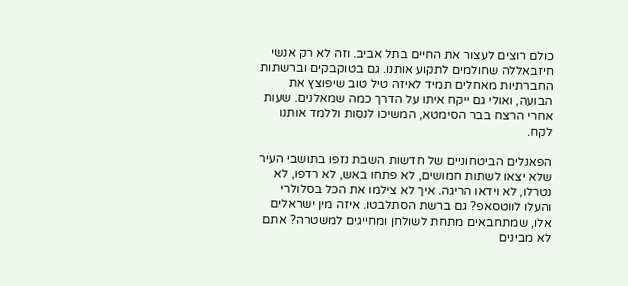כולם רוצים לעצור את החיים בתל אביב. וזה לא רק אנשי חיזבאללה שחולמים לתקוע אותנו. גם בטוקבקים וברשתות החברתיות מאחלים תמיד לאיזה טיל טוב שיפוצץ את הבועה, ואולי גם ייקח איתו על הדרך כמה שמאלנים. שעות אחרי הרצח בבר הסימטא, המשיכו לנסות וללמד אותנו לקח.

הפאנלים הביטחוניים של חדשות השבת נזפו בתושבי העיר שלא יצאו לשתות חמושים, לא פתחו באש, לא רדפו, לא נטרלו, לא וידאו הריגה. איך לא צילמו את הכל בסלולרי והעלו לווטסאפ? גם ברשת הסתלבטו. איזה מין ישראלים אלו, שמתחבאים מתחת לשולחן ומחייגים למשטרה? אתם לא מבינים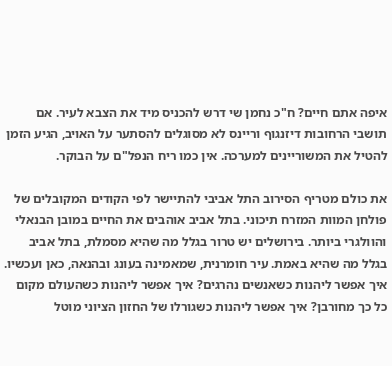איפה אתם חיים? ח"כ נחמן שי דרש להכניס מיד את הצבא לעיר. אם תושבי הרחובות דיזנגוף וריינס לא מסוגלים להסתער על האויב, הגיע הזמן להטיל את המשוריינים למערכה. אין כמו ריח הנפל"ם על הבוקר.

את כולם מטריף הסירוב התל אביבי להתיישר לפי הקודים המקובלים של פולחן המוות המזרח תיכוני. בתל אביב אוהבים את החיים במובן הבנאלי והוולגרי ביותר. בירושלים יש טרור בגלל מה שהיא מסמלת, בתל אביב בגלל מה שהיא באמת. עיר חומרנית, שמאמינה בעונג ובהנאה, כאן ועכשיו. איך אפשר ליהנות כשאנשים נהרגים? איך אפשר ליהנות כשהעולם מקום כל כך מחורבן? איך אפשר ליהנות כשגורלו של החזון הציוני מוטל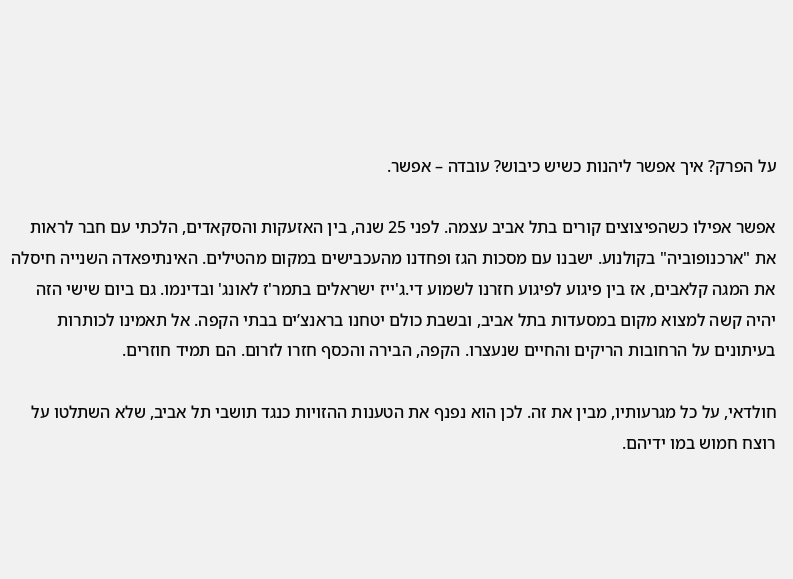על הפרק? איך אפשר ליהנות כשיש כיבוש? עובדה – אפשר.

אפשר אפילו כשהפיצוצים קורים בתל אביב עצמה. לפני 25 שנה, בין האזעקות והסקאדים, הלכתי עם חבר לראות את "ארכנופוביה" בקולנוע. ישבנו עם מסכות הגז ופחדנו מהעכבישים במקום מהטילים. האינתיפאדה השנייה חיסלה את המגה קלאבים, אז בין פיגוע לפיגוע חזרנו לשמוע די.ג'ייז ישראלים בתמר'ז לאונג' ובדינמו. גם ביום שישי הזה יהיה קשה למצוא מקום במסעדות בתל אביב, ובשבת כולם יטחנו בראנצ’ים בבתי הקפה. אל תאמינו לכותרות בעיתונים על הרחובות הריקים והחיים שנעצרו. הקפה, הבירה והכסף חזרו לזרום. הם תמיד חוזרים.

חולדאי, על כל מגרעותיו, מבין את זה. לכן הוא נפנף את הטענות ההזויות כנגד תושבי תל אביב, שלא השתלטו על רוצח חמוש במו ידיהם.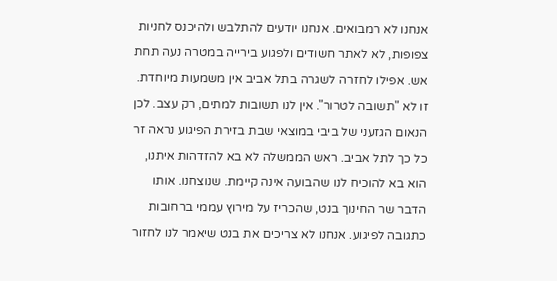אנחנו לא רמבואים. אנחנו יודעים להתלבש ולהיכנס לחניות צפופות, לא לאתר חשודים ולפגוע בירייה במטרה נעה תחת אש. אפילו לחזרה לשגרה בתל אביב אין משמעות מיוחדת. זו לא "תשובה לטרור". אין לנו תשובות למתים, רק עצב. לכן הנאום הגזעני של ביבי במוצאי שבת בזירת הפיגוע נראה זר כל כך לתל אביב. ראש הממשלה לא בא להזדהות איתנו, הוא בא להוכיח לנו שהבועה אינה קיימת. שנוצחנו. אותו הדבר שר החינוך בנט, שהכריז על מירוץ עממי ברחובות כתגובה לפיגוע. אנחנו לא צריכים את בנט שיאמר לנו לחזור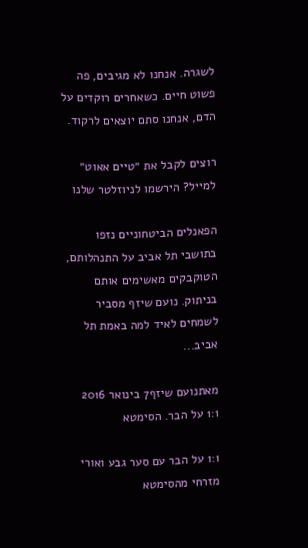לשגרה. אנחנו לא מגיבים, פה פשוט חיים. כשאחרים רוקדים על הדם, אנחנו סתם יוצאים לרקוד.

רוצים לקבל את ״טיים אאוט״ למייל? הירשמו לניוזלטר שלנו

הפאנלים הביטחוניים נזפו בתושבי תל אביב על התנהלותם, הטוקבקים מאשימים אותם בניתוק. נועם שיזף מסביר לשמחים לאיד למה באמת תל אביב...

מאתנועם שיזף7 בינואר 2016
1:1 על הבר. הסימטא

1:1 על הבר עם סער גבע ואורי מזרחי מהסימטא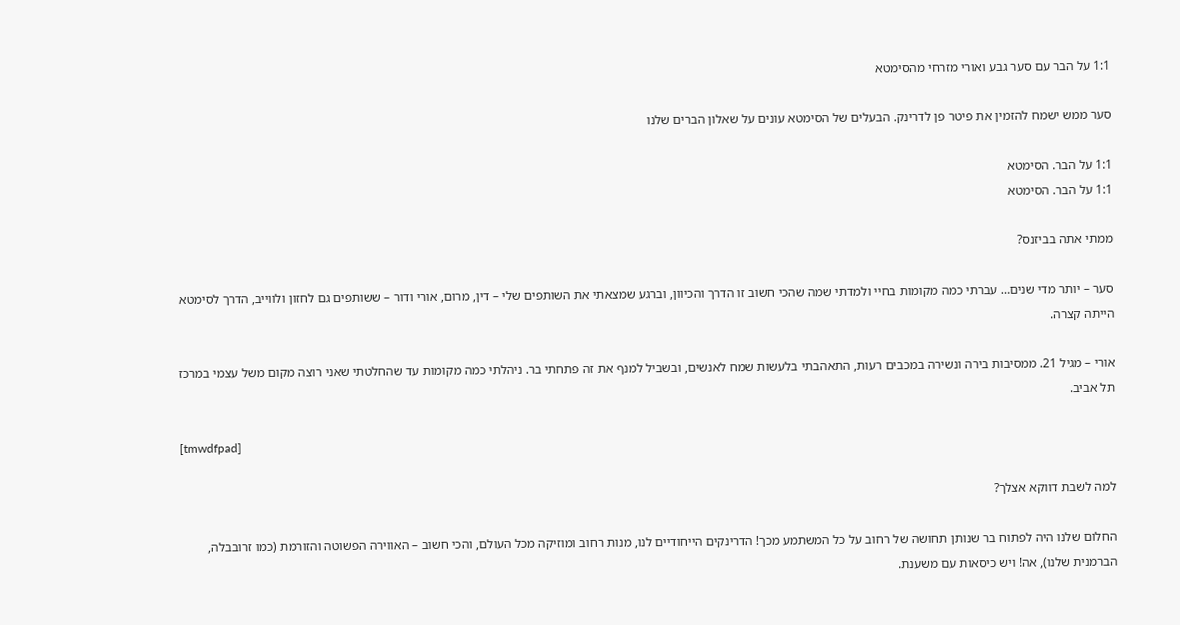1:1 על הבר עם סער גבע ואורי מזרחי מהסימטא

סער ממש ישמח להזמין את פיטר פן לדרינק. הבעלים של הסימטא עונים על שאלון הברים שלנו

1:1 על הבר. הסימטא
1:1 על הבר. הסימטא

ממתי אתה בביזנס?

סער – יותר מדי שנים… עברתי כמה מקומות בחיי ולמדתי שמה שהכי חשוב זו הדרך והכיוון, וברגע שמצאתי את השותפים שלי – דין, מרום, אורי ודור – ששותפים גם לחזון ולווייב, הדרך לסימטא הייתה קצרה.

אורי – מגיל 21. ממסיבות בירה ונשירה במכבים רעות, התאהבתי בלעשות שמח לאנשים, ובשביל למנף את זה פתחתי בר. ניהלתי כמה מקומות עד שהחלטתי שאני רוצה מקום משל עצמי במרכז תל אביב.

[tmwdfpad]

למה לשבת דווקא אצלך?

החלום שלנו היה לפתוח בר שנותן תחושה של רחוב על כל המשתמע מכך! הדרינקים הייחודיים לנו, מנות רחוב ומוזיקה מכל העולם, והכי חשוב – האווירה הפשוטה והזורמת (כמו זרובבלה, הברמנית שלנו), אה! ויש כיסאות עם משענת.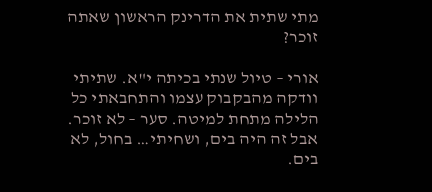מתי שתית את הדרינק הראשון שאתה זוכר?

אורי – טיול שנתי בכיתה י"א. שתיתי וודקה מהבקבוק עצמו והתחבאתי כל הלילה מתחת למיטה. סער – לא זוכר. אבל זה היה בים, ושחיתי… בחול, לא בים.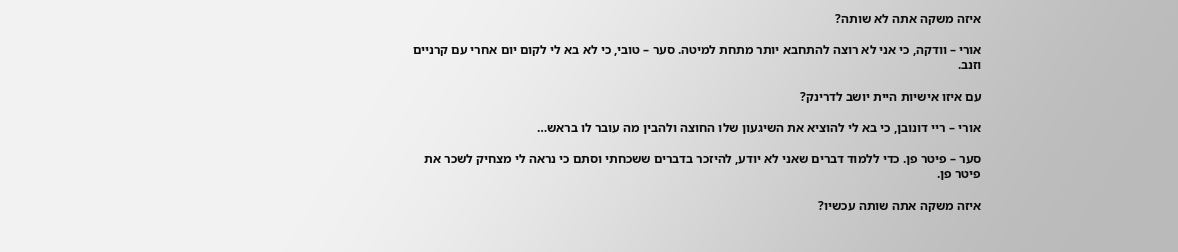איזה משקה אתה לא שותה?

אורי – וודקה, כי אני לא רוצה להתחבא יותר מתחת למיטה. סער – טובי, כי לא בא לי לקום יום אחרי עם קרניים וזנב.

עם איזו אישיות היית יושב לדרינק?

אורי – ריי דונובן, כי בא לי להוציא את השיגעון שלו החוצה ולהבין מה עובר לו בראש…

סער – פיטר פן. כדי ללמוד דברים שאני לא יודע, להיזכר בדברים ששכחתי וסתם כי נראה לי מצחיק לשכר את פיטר פן.

איזה משקה אתה שותה עכשיו?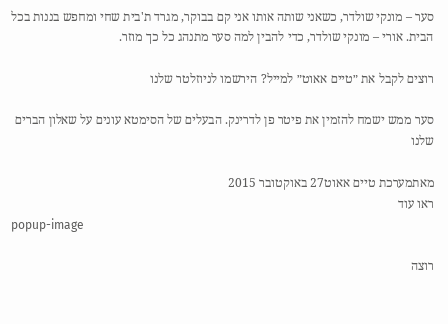סער – מונקי שולדר, כשאני שותה אותו אני קם בבוקר, מגרד ת'בית שחי ומחפש בננות בכל הבית. אורי – מונקי שולדר, כדי להבין למה סער מתנהג כל כך מוזר.

רוצים לקבל את ״טיים אאוט״ למייל? הירשמו לניוזלטר שלנו

סער ממש ישמח להזמין את פיטר פן לדרינק. הבעלים של הסימטא עונים על שאלון הברים שלנו

מאתמערכת טיים אאוט27 באוקטובר 2015
ראו עוד
popup-image

רוצה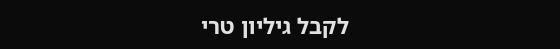לקבל גיליון טרי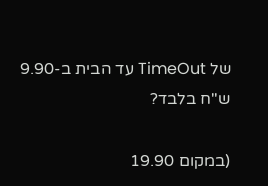של TimeOut עד הבית ב-9.90 ש"ח בלבד?

(במקום 19.90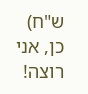ש"ח)
כן, אני רוצה!